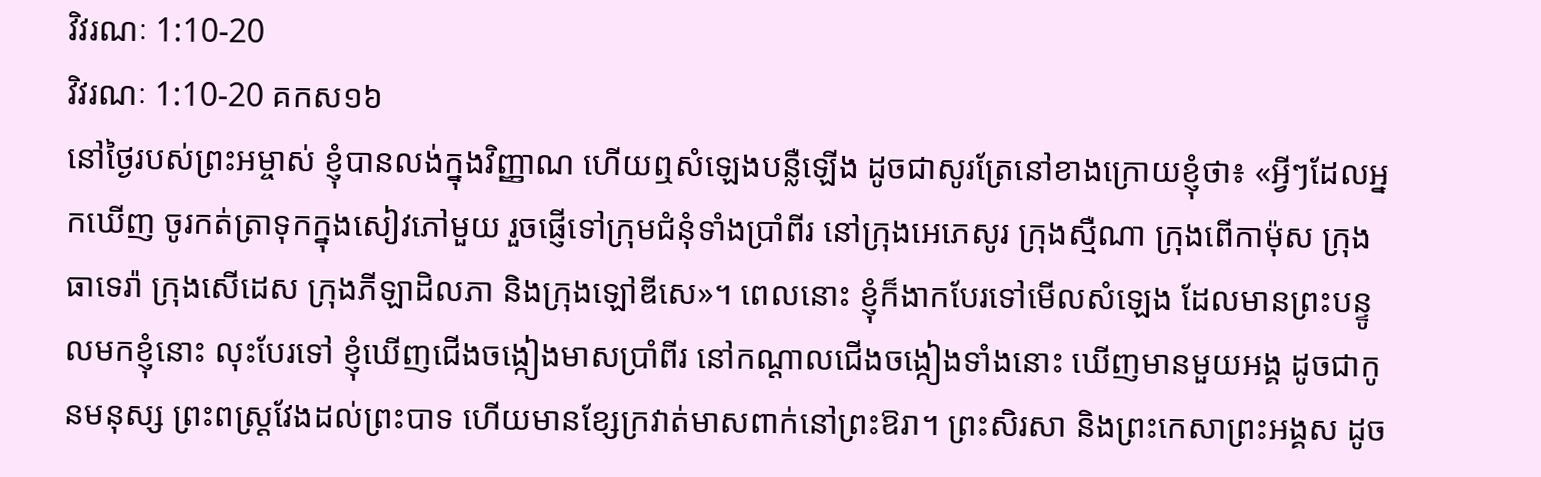វិវរណៈ 1:10-20
វិវរណៈ 1:10-20 គកស១៦
នៅថ្ងៃរបស់ព្រះអម្ចាស់ ខ្ញុំបានលង់ក្នុងវិញ្ញាណ ហើយឮសំឡេងបន្លឺឡើង ដូចជាសូរត្រែនៅខាងក្រោយខ្ញុំថា៖ «អ្វីៗដែលអ្នកឃើញ ចូរកត់ត្រាទុកក្នុងសៀវភៅមួយ រួចផ្ញើទៅក្រុមជំនុំទាំងប្រាំពីរ នៅក្រុងអេភេសូរ ក្រុងស្មឺណា ក្រុងពើកាម៉ុស ក្រុងធាទេរ៉ា ក្រុងសើដេស ក្រុងភីឡាដិលភា និងក្រុងឡៅឌីសេ»។ ពេលនោះ ខ្ញុំក៏ងាកបែរទៅមើលសំឡេង ដែលមានព្រះបន្ទូលមកខ្ញុំនោះ លុះបែរទៅ ខ្ញុំឃើញជើងចង្កៀងមាសប្រាំពីរ នៅកណ្ដាលជើងចង្កៀងទាំងនោះ ឃើញមានមួយអង្គ ដូចជាកូនមនុស្ស ព្រះពស្ត្រវែងដល់ព្រះបាទ ហើយមានខ្សែក្រវាត់មាសពាក់នៅព្រះឱរា។ ព្រះសិរសា និងព្រះកេសាព្រះអង្គស ដូច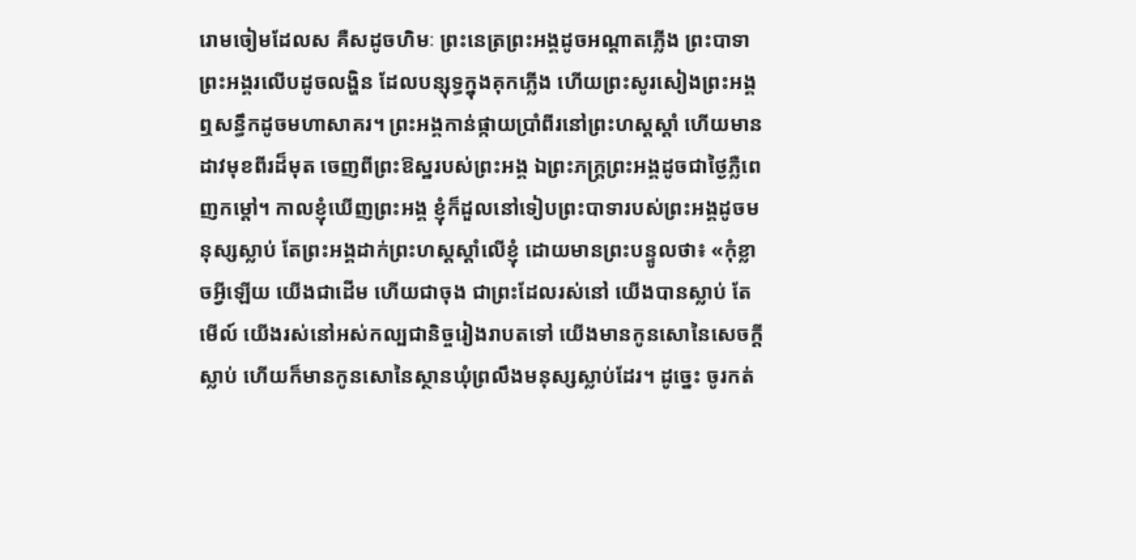រោមចៀមដែលស គឺសដូចហិមៈ ព្រះនេត្រព្រះអង្គដូចអណ្ដាតភ្លើង ព្រះបាទាព្រះអង្គរលើបដូចលង្ហិន ដែលបន្សុទ្ធក្នុងគុកភ្លើង ហើយព្រះសូរសៀងព្រះអង្គឮសន្ធឹកដូចមហាសាគរ។ ព្រះអង្គកាន់ផ្កាយប្រាំពីរនៅព្រះហស្តស្តាំ ហើយមានដាវមុខពីរដ៏មុត ចេញពីព្រះឱស្ឋរបស់ព្រះអង្គ ឯព្រះភក្ត្រព្រះអង្គដូចជាថ្ងៃភ្លឺពេញកម្ដៅ។ កាលខ្ញុំឃើញព្រះអង្គ ខ្ញុំក៏ដួលនៅទៀបព្រះបាទារបស់ព្រះអង្គដូចមនុស្សស្លាប់ តែព្រះអង្គដាក់ព្រះហស្តស្តាំលើខ្ញុំ ដោយមានព្រះបន្ទូលថា៖ «កុំខ្លាចអ្វីឡើយ យើងជាដើម ហើយជាចុង ជាព្រះដែលរស់នៅ យើងបានស្លាប់ តែមើល៍ យើងរស់នៅអស់កល្បជានិច្ចរៀងរាបតទៅ យើងមានកូនសោនៃសេចក្ដីស្លាប់ ហើយក៏មានកូនសោនៃស្ថានឃុំព្រលឹងមនុស្សស្លាប់ដែរ។ ដូច្នេះ ចូរកត់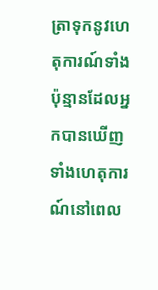ត្រាទុកនូវហេតុការណ៍ទាំងប៉ុន្មានដែលអ្នកបានឃើញ ទាំងហេតុការណ៍នៅពេល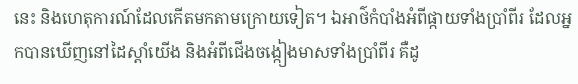នេះ និងហេតុការណ៍ដែលកើតមកតាមក្រោយទៀត។ ឯអាថ៌កំបាំងអំពីផ្កាយទាំងប្រាំពីរ ដែលអ្នកបានឃើញនៅដៃស្តាំយើង និងអំពីជើងចង្កៀងមាសទាំងប្រាំពីរ គឺដូ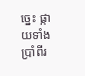ច្នេះ ផ្កាយទាំងប្រាំពីរ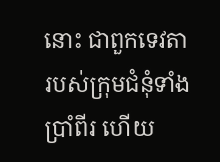នោះ ជាពួកទេវតារបស់ក្រុមជំនុំទាំងប្រាំពីរ ហើយ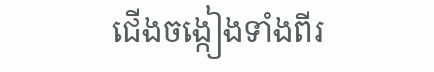ជើងចង្កៀងទាំងពីរ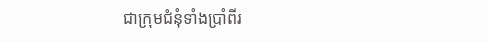ជាក្រុមជំនុំទាំងប្រាំពីរ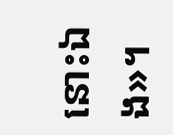នោះឯង»។